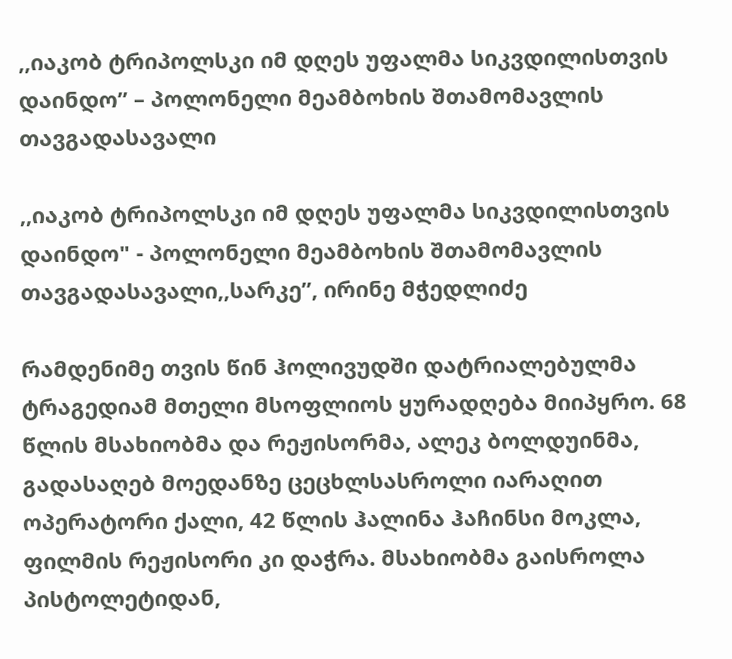,,იაკობ ტრიპოლსკი იმ დღეს უფალმა სიკვდილისთვის დაინდო” – პოლონელი მეამბოხის შთამომავლის თავგადასავალი

,,იაკობ ტრიპოლსკი იმ დღეს უფალმა სიკვდილისთვის დაინდო" - პოლონელი მეამბოხის შთამომავლის თავგადასავალი,,სარკე”, ირინე მჭედლიძე

რამდენიმე თვის წინ ჰოლივუდში დატრიალებულმა ტრაგედიამ მთელი მსოფლიოს ყურადღება მიიპყრო. 68 წლის მსახიობმა და რეჟისორმა, ალეკ ბოლდუინმა, გადასაღებ მოედანზე ცეცხლსასროლი იარაღით ოპერატორი ქალი, 42 წლის ჰალინა ჰაჩინსი მოკლა, ფილმის რეჟისორი კი დაჭრა. მსახიობმა გაისროლა პისტოლეტიდან,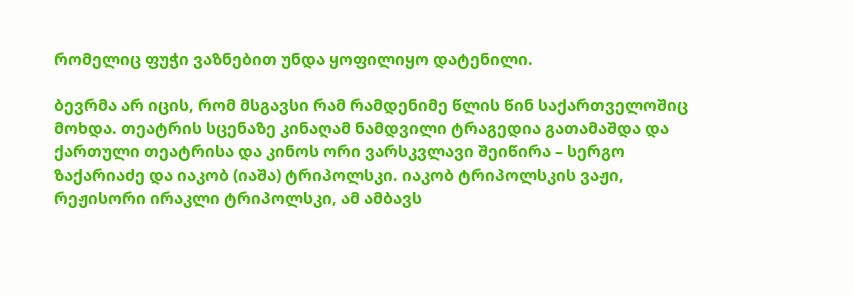რომელიც ფუჭი ვაზნებით უნდა ყოფილიყო დატენილი.

ბევრმა არ იცის, რომ მსგავსი რამ რამდენიმე წლის წინ საქართველოშიც მოხდა. თეატრის სცენაზე კინაღამ ნამდვილი ტრაგედია გათამაშდა და ქართული თეატრისა და კინოს ორი ვარსკვლავი შეიწირა – სერგო ზაქარიაძე და იაკობ (იაშა) ტრიპოლსკი. იაკობ ტრიპოლსკის ვაჟი, რეჟისორი ირაკლი ტრიპოლსკი, ამ ამბავს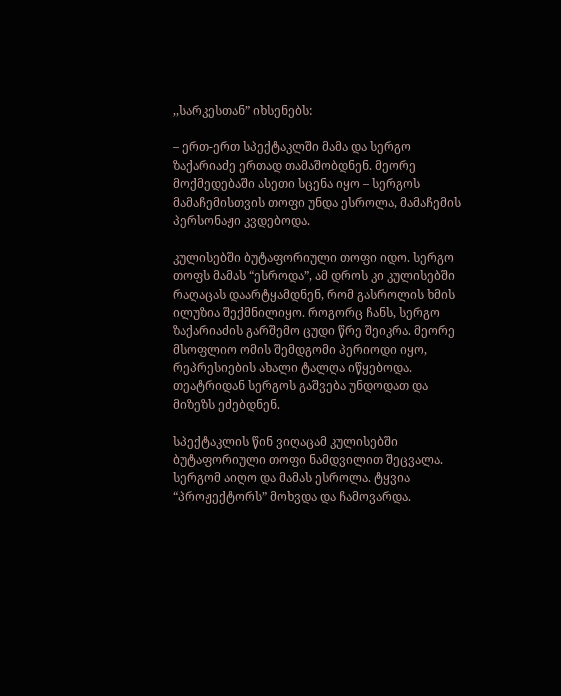,,სარკესთან” იხსენებს:

– ერთ-ერთ სპექტაკლში მამა და სერგო ზაქარიაძე ერთად თამაშობდნენ. მეორე მოქმედებაში ასეთი სცენა იყო – სერგოს მამაჩემისთვის თოფი უნდა ესროლა, მამაჩემის პერსონაჟი კვდებოდა.

კულისებში ბუტაფორიული თოფი იდო. სერგო თოფს მამას “ესროდა”, ამ დროს კი კულისებში რაღაცას დაარტყამდნენ, რომ გასროლის ხმის ილუზია შექმნილიყო. როგორც ჩანს, სერგო ზაქარიაძის გარშემო ცუდი წრე შეიკრა. მეორე მსოფლიო ომის შემდგომი პერიოდი იყო, რეპრესიების ახალი ტალღა იწყებოდა. თეატრიდან სერგოს გაშვება უნდოდათ და მიზეზს ეძებდნენ.

სპექტაკლის წინ ვიღაცამ კულისებში ბუტაფორიული თოფი ნამდვილით შეცვალა. სერგომ აიღო და მამას ესროლა. ტყვია “პროჟექტორს” მოხვდა და ჩამოვარდა.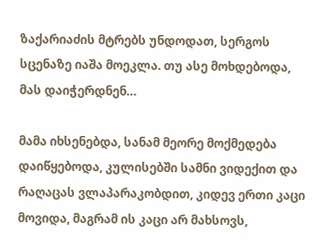ზაქარიაძის მტრებს უნდოდათ, სერგოს სცენაზე იაშა მოეკლა. თუ ასე მოხდებოდა, მას დაიჭერდნენ…

მამა იხსენებდა, სანამ მეორე მოქმედება დაიწყებოდა, კულისებში სამნი ვიდექით და რაღაცას ვლაპარაკობდით, კიდევ ერთი კაცი მოვიდა, მაგრამ ის კაცი არ მახსოვს,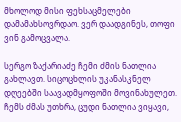მხოლოდ მისი ფეხსაცმელები დამამახსოვრდაო. ვერ დაადგინეს, თოფი ვინ გამოცვალა.

სერგო ზაქარიაძე ჩემი ძმის ნათლია გახლავთ. სიცოცხლის უკანასკნელ დღეებში საავადმყოფოში მოვინახულეთ. ჩემს ძმას უთხრა, ცუდი ნათლია ვიყავი,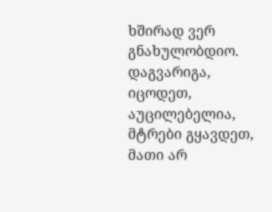ხშირად ვერ გნახულობდიო. დაგვარიგა, იცოდეთ, აუცილებელია, მტრები გყავდეთ, მათი არ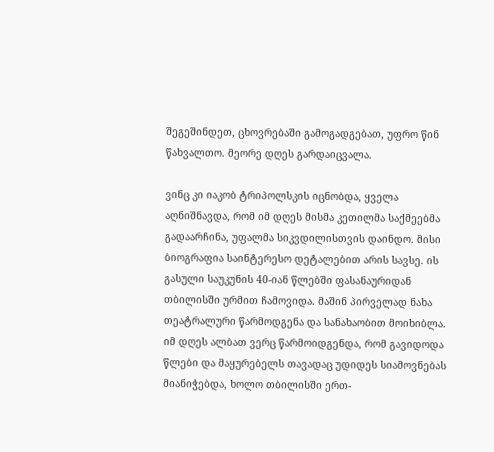შეგეშინდეთ, ცხოვრებაში გამოგადგებათ, უფრო წინ წახვალთო. მეორე დღეს გარდაიცვალა.

ვინც კი იაკობ ტრიპოლსკის იცნობდა, ყველა აღნიშნავდა, რომ იმ დღეს მისმა კეთილმა საქმეებმა გადაარჩინა, უფალმა სიკვდილისთვის დაინდო. მისი ბიოგრაფია საინტერესო დეტალებით არის სავსე. ის გასული საუკუნის 40-იან წლებში ფასანაურიდან თბილისში ურმით ჩამოვიდა. მაშინ პირველად ნახა თეატრალური წარმოდგენა და სანახაობით მოიხიბლა. იმ დღეს ალბათ ვერც წარმოიდგენდა, რომ გავიდოდა წლები და მაყურებელს თავადაც უდიდეს სიამოვნებას მიანიჭებდა, ხოლო თბილისში ერთ-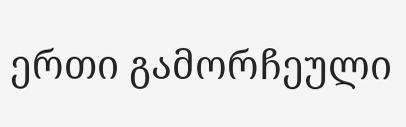ერთი გამორჩეული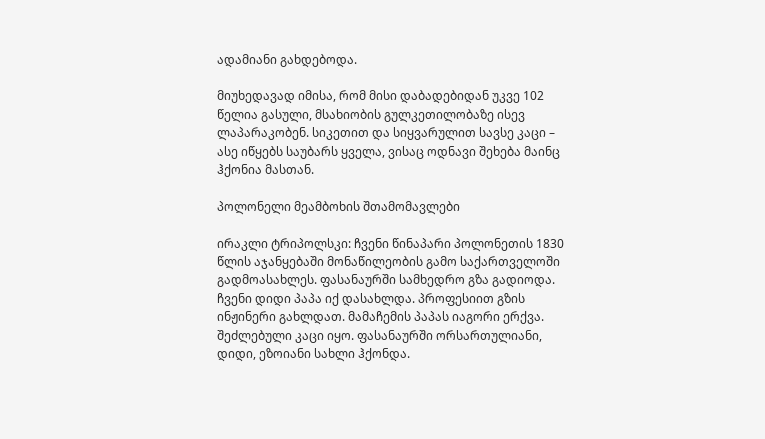ადამიანი გახდებოდა.

მიუხედავად იმისა, რომ მისი დაბადებიდან უკვე 102 წელია გასული, მსახიობის გულკეთილობაზე ისევ ლაპარაკობენ. სიკეთით და სიყვარულით სავსე კაცი – ასე იწყებს საუბარს ყველა, ვისაც ოდნავი შეხება მაინც ჰქონია მასთან.

პოლონელი მეამბოხის შთამომავლები

ირაკლი ტრიპოლსკი: ჩვენი წინაპარი პოლონეთის 1830 წლის აჯანყებაში მონაწილეობის გამო საქართველოში გადმოასახლეს. ფასანაურში სამხედრო გზა გადიოდა. ჩვენი დიდი პაპა იქ დასახლდა. პროფესიით გზის ინჟინერი გახლდათ. მამაჩემის პაპას იაგორი ერქვა. შეძლებული კაცი იყო. ფასანაურში ორსართულიანი, დიდი, ეზოიანი სახლი ჰქონდა.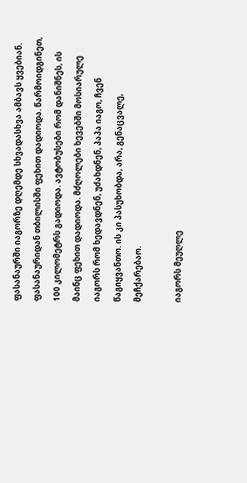ფასანაურში იაგორზე დღემდე სხვადასხვა ამბავს ყვებიან. ფასანაურიდან თბილისში ფეხით დადიოდა. წარმოიდგინეთ, 100 კილომეტრს გადიოდა. ავტობუსები რომ დანიშნეს, ის მაინც ფეხით დადიოდა. მძღოლები ხევებში მოსიარულე იაგორს რომ ხედავდნენ, უძახდნენ, პაპა იაგო, ჩვენ წაგიყვანთო. ის კი პასუხობდა, არა, გენაცვალე, მეჩქარებაო.

იაგორს მეუღლე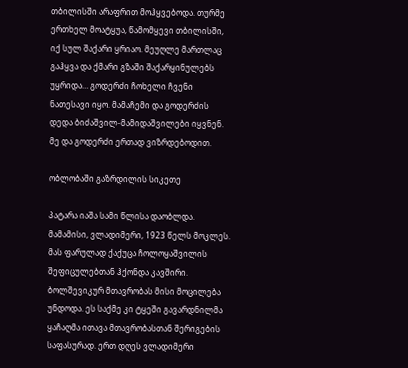თბილისში არაფრით მოჰყვებოდა. თურმე ერთხელ მოატყუა, წამომყევი თბილისში, იქ სულ შაქარი ყრიაო. მეუღლე მართლაც გაჰყვა და ქმარი გზაში შაქარყინულებს უყრიდა… გოდერძი ჩოხელი ჩვენი ნათესავი იყო. მამაჩემი და გოდერძის დედა ბიძაშვილ-მამიდაშვილები იყვნენ. მე და გოდერძი ერთად ვიზრდებოდით.

ობლობაში გაზრდილის სიკეთე

პატარა იაშა სამი წლისა დაობლდა. მამამისი, ვლადიმერი, 1923 წელს მოკლეს. მას ფარულად ქაქუცა ჩოლოყაშვილის შეფიცულებთან ჰქონდა კავშირი. ბოლშევიკურ მთავრობას მისი მოცილება უნდოდა. ეს საქმე კი ტყეში გავარდნილმა ყაჩაღმა ითავა მთავრობასთან შერიგების საფასურად. ერთ დღეს ვლადიმერი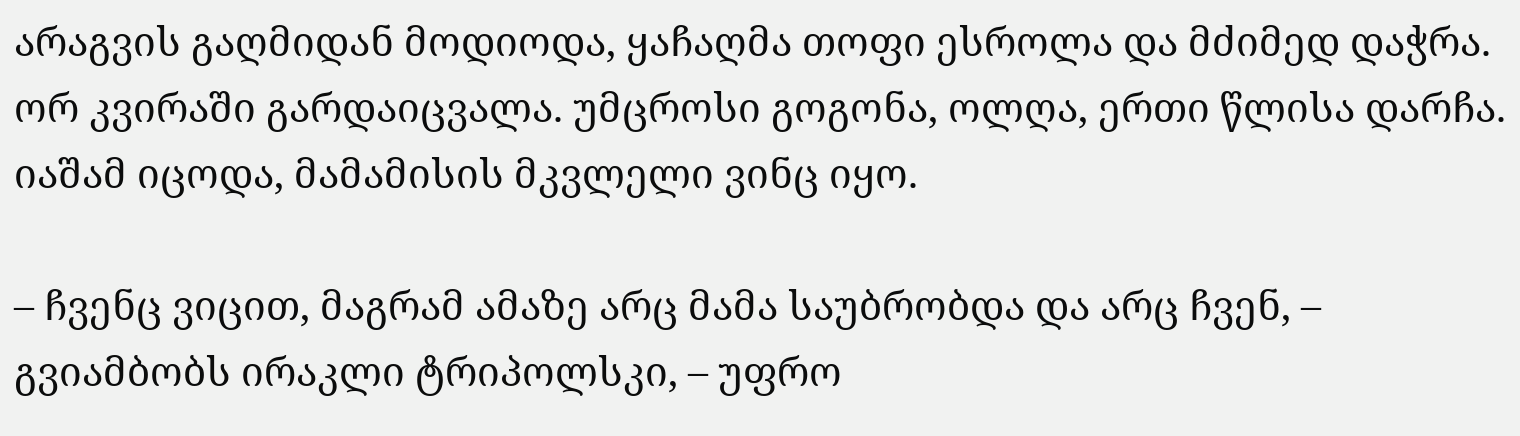არაგვის გაღმიდან მოდიოდა, ყაჩაღმა თოფი ესროლა და მძიმედ დაჭრა. ორ კვირაში გარდაიცვალა. უმცროსი გოგონა, ოლღა, ერთი წლისა დარჩა. იაშამ იცოდა, მამამისის მკვლელი ვინც იყო.

– ჩვენც ვიცით, მაგრამ ამაზე არც მამა საუბრობდა და არც ჩვენ, – გვიამბობს ირაკლი ტრიპოლსკი, – უფრო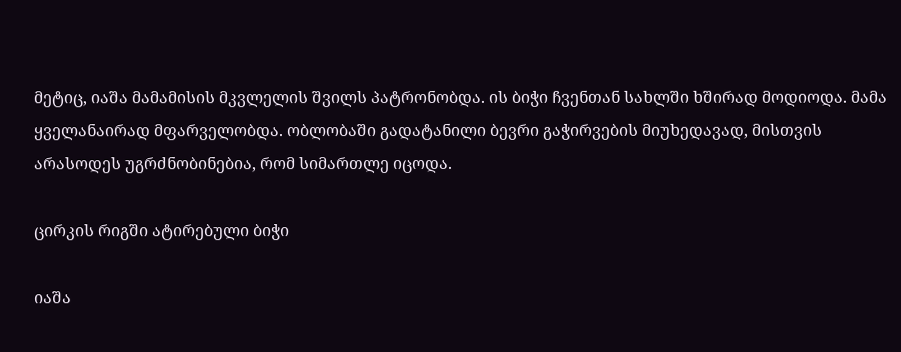მეტიც, იაშა მამამისის მკვლელის შვილს პატრონობდა. ის ბიჭი ჩვენთან სახლში ხშირად მოდიოდა. მამა ყველანაირად მფარველობდა. ობლობაში გადატანილი ბევრი გაჭირვების მიუხედავად, მისთვის არასოდეს უგრძნობინებია, რომ სიმართლე იცოდა.

ცირკის რიგში ატირებული ბიჭი

იაშა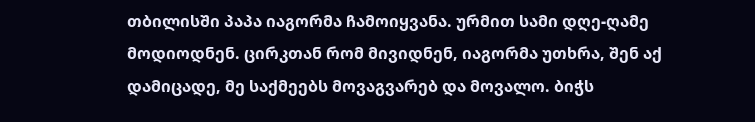თბილისში პაპა იაგორმა ჩამოიყვანა. ურმით სამი დღე-ღამე მოდიოდნენ. ცირკთან რომ მივიდნენ, იაგორმა უთხრა, შენ აქ დამიცადე, მე საქმეებს მოვაგვარებ და მოვალო. ბიჭს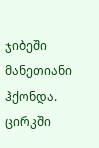ჯიბეში მანეთიანი ჰქონდა. ცირკში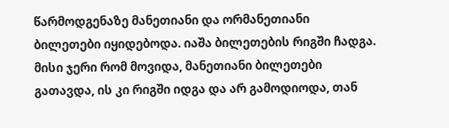წარმოდგენაზე მანეთიანი და ორმანეთიანი ბილეთები იყიდებოდა. იაშა ბილეთების რიგში ჩადგა. მისი ჯერი რომ მოვიდა, მანეთიანი ბილეთები გათავდა, ის კი რიგში იდგა და არ გამოდიოდა, თან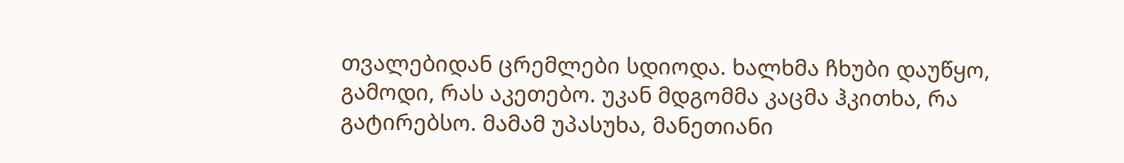თვალებიდან ცრემლები სდიოდა. ხალხმა ჩხუბი დაუწყო, გამოდი, რას აკეთებო. უკან მდგომმა კაცმა ჰკითხა, რა გატირებსო. მამამ უპასუხა, მანეთიანი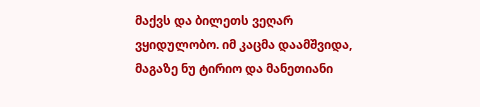მაქვს და ბილეთს ვეღარ ვყიდულობო. იმ კაცმა დაამშვიდა, მაგაზე ნუ ტირიო და მანეთიანი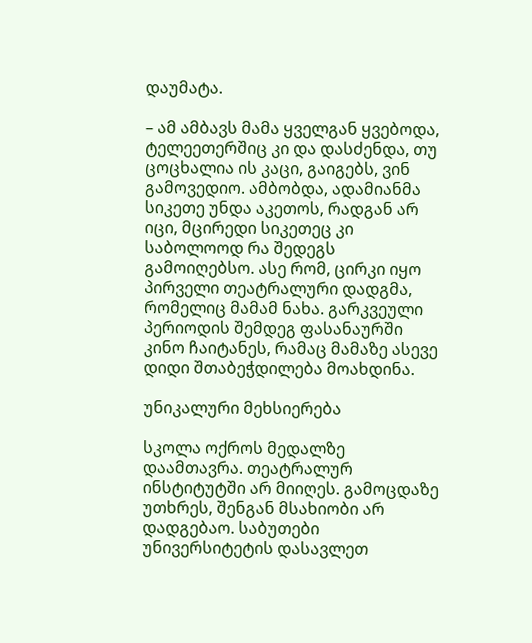დაუმატა.

– ამ ამბავს მამა ყველგან ყვებოდა, ტელეეთერშიც კი და დასძენდა, თუ ცოცხალია ის კაცი, გაიგებს, ვინ გამოვედიო. ამბობდა, ადამიანმა სიკეთე უნდა აკეთოს, რადგან არ იცი, მცირედი სიკეთეც კი საბოლოოდ რა შედეგს გამოიღებსო. ასე რომ, ცირკი იყო პირველი თეატრალური დადგმა, რომელიც მამამ ნახა. გარკვეული პერიოდის შემდეგ ფასანაურში კინო ჩაიტანეს, რამაც მამაზე ასევე დიდი შთაბეჭდილება მოახდინა.

უნიკალური მეხსიერება

სკოლა ოქროს მედალზე დაამთავრა. თეატრალურ ინსტიტუტში არ მიიღეს. გამოცდაზე უთხრეს, შენგან მსახიობი არ დადგებაო. საბუთები უნივერსიტეტის დასავლეთ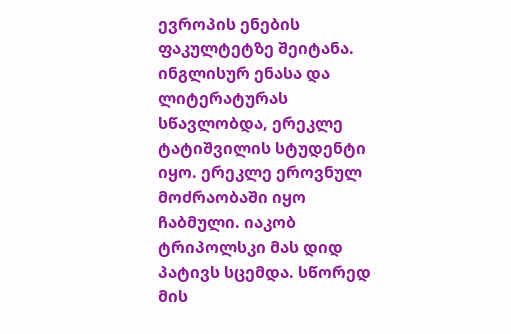ევროპის ენების ფაკულტეტზე შეიტანა. ინგლისურ ენასა და ლიტერატურას სწავლობდა, ერეკლე ტატიშვილის სტუდენტი იყო. ერეკლე ეროვნულ მოძრაობაში იყო ჩაბმული. იაკობ ტრიპოლსკი მას დიდ პატივს სცემდა. სწორედ მის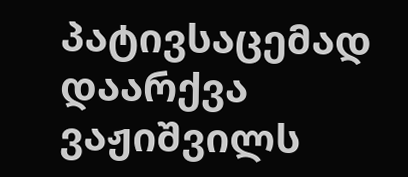პატივსაცემად დაარქვა ვაჟიშვილს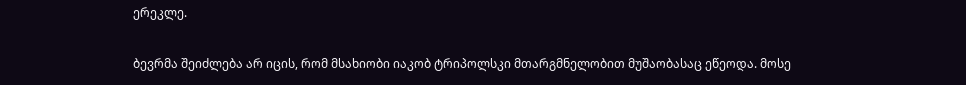ერეკლე.

ბევრმა შეიძლება არ იცის, რომ მსახიობი იაკობ ტრიპოლსკი მთარგმნელობით მუშაობასაც ეწეოდა. მოსე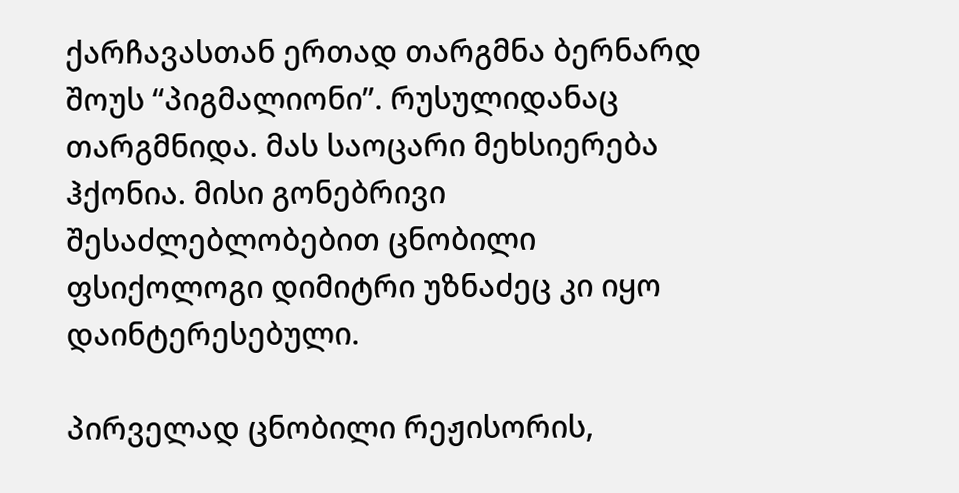ქარჩავასთან ერთად თარგმნა ბერნარდ შოუს “პიგმალიონი”. რუსულიდანაც თარგმნიდა. მას საოცარი მეხსიერება ჰქონია. მისი გონებრივი შესაძლებლობებით ცნობილი ფსიქოლოგი დიმიტრი უზნაძეც კი იყო დაინტერესებული.

პირველად ცნობილი რეჟისორის,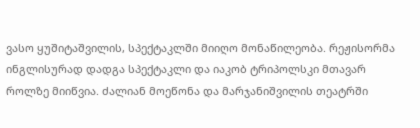ვასო ყუშიტაშვილის, სპექტაკლში მიიღო მონაწილეობა. რეჟისორმა ინგლისურად დადგა სპექტაკლი და იაკობ ტრიპოლსკი მთავარ როლზე მიიწვია. ძალიან მოეწონა და მარჯანიშვილის თეატრში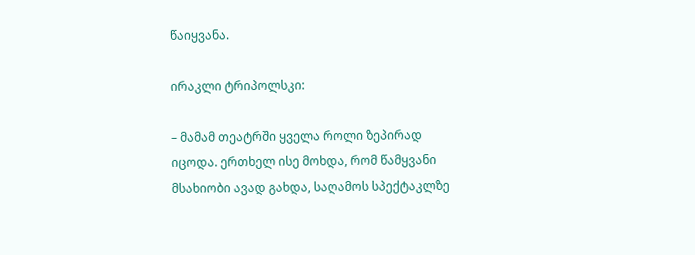წაიყვანა.

ირაკლი ტრიპოლსკი:

– მამამ თეატრში ყველა როლი ზეპირად იცოდა. ერთხელ ისე მოხდა, რომ წამყვანი მსახიობი ავად გახდა, საღამოს სპექტაკლზე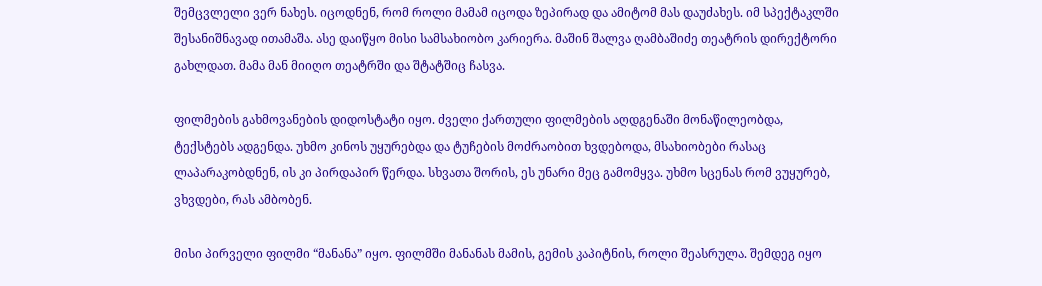შემცვლელი ვერ ნახეს. იცოდნენ, რომ როლი მამამ იცოდა ზეპირად და ამიტომ მას დაუძახეს. იმ სპექტაკლში შესანიშნავად ითამაშა. ასე დაიწყო მისი სამსახიობო კარიერა. მაშინ შალვა ღამბაშიძე თეატრის დირექტორი გახლდათ. მამა მან მიიღო თეატრში და შტატშიც ჩასვა.

ფილმების გახმოვანების დიდოსტატი იყო. ძველი ქართული ფილმების აღდგენაში მონაწილეობდა, ტექსტებს ადგენდა. უხმო კინოს უყურებდა და ტუჩების მოძრაობით ხვდებოდა, მსახიობები რასაც ლაპარაკობდნენ, ის კი პირდაპირ წერდა. სხვათა შორის, ეს უნარი მეც გამომყვა. უხმო სცენას რომ ვუყურებ, ვხვდები, რას ამბობენ.

მისი პირველი ფილმი “მანანა” იყო. ფილმში მანანას მამის, გემის კაპიტნის, როლი შეასრულა. შემდეგ იყო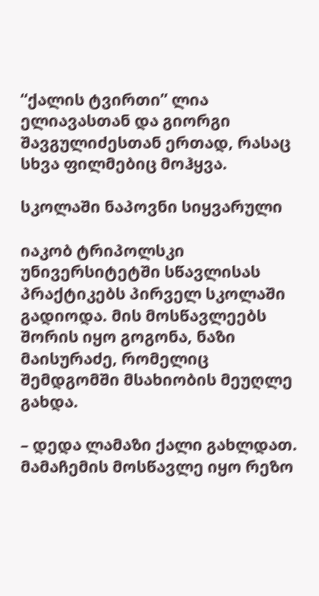“ქალის ტვირთი” ლია ელიავასთან და გიორგი შავგულიძესთან ერთად, რასაც სხვა ფილმებიც მოჰყვა.

სკოლაში ნაპოვნი სიყვარული

იაკობ ტრიპოლსკი უნივერსიტეტში სწავლისას პრაქტიკებს პირველ სკოლაში გადიოდა. მის მოსწავლეებს შორის იყო გოგონა, ნაზი მაისურაძე, რომელიც შემდგომში მსახიობის მეუღლე გახდა.

– დედა ლამაზი ქალი გახლდათ. მამაჩემის მოსწავლე იყო რეზო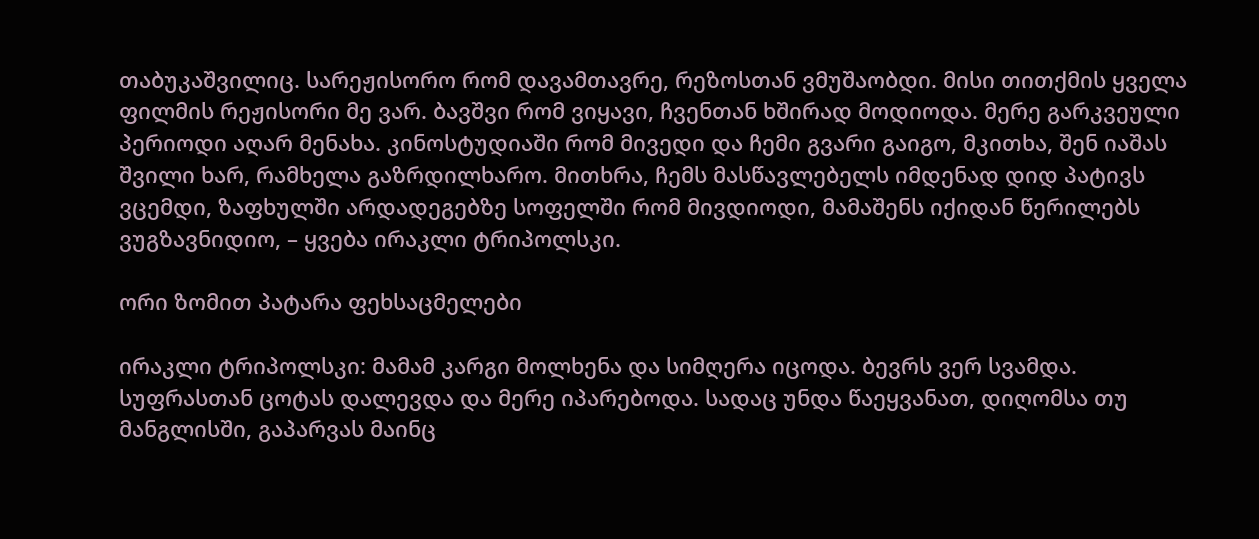თაბუკაშვილიც. სარეჟისორო რომ დავამთავრე, რეზოსთან ვმუშაობდი. მისი თითქმის ყველა ფილმის რეჟისორი მე ვარ. ბავშვი რომ ვიყავი, ჩვენთან ხშირად მოდიოდა. მერე გარკვეული პერიოდი აღარ მენახა. კინოსტუდიაში რომ მივედი და ჩემი გვარი გაიგო, მკითხა, შენ იაშას შვილი ხარ, რამხელა გაზრდილხარო. მითხრა, ჩემს მასწავლებელს იმდენად დიდ პატივს ვცემდი, ზაფხულში არდადეგებზე სოფელში რომ მივდიოდი, მამაშენს იქიდან წერილებს ვუგზავნიდიო, – ყვება ირაკლი ტრიპოლსკი.

ორი ზომით პატარა ფეხსაცმელები

ირაკლი ტრიპოლსკი: მამამ კარგი მოლხენა და სიმღერა იცოდა. ბევრს ვერ სვამდა. სუფრასთან ცოტას დალევდა და მერე იპარებოდა. სადაც უნდა წაეყვანათ, დიღომსა თუ მანგლისში, გაპარვას მაინც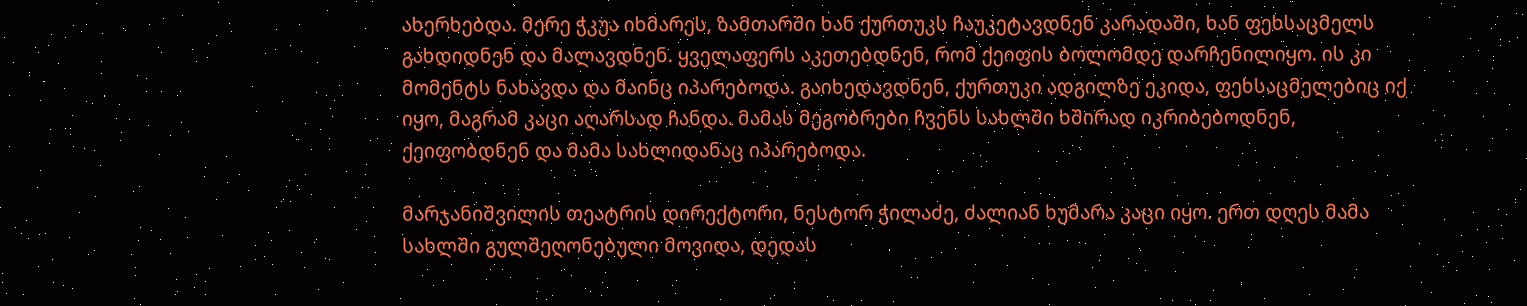ახერხებდა. მერე ჭკუა იხმარეს, ზამთარში ხან ქურთუკს ჩაუკეტავდნენ კარადაში, ხან ფეხსაცმელს გახდიდნენ და მალავდნენ. ყველაფერს აკეთებდნენ, რომ ქეიფის ბოლომდე დარჩენილიყო. ის კი მომენტს ნახავდა და მაინც იპარებოდა. გაიხედავდნენ, ქურთუკი ადგილზე ეკიდა, ფეხსაცმელებიც იქ იყო, მაგრამ კაცი აღარსად ჩანდა. მამას მეგობრები ჩვენს სახლში ხშირად იკრიბებოდნენ, ქეიფობდნენ და მამა სახლიდანაც იპარებოდა.

მარჯანიშვილის თეატრის დირექტორი, ნესტორ ჭილაძე, ძალიან ხუმარა კაცი იყო. ერთ დღეს მამა სახლში გულშეღონებული მოვიდა, დედას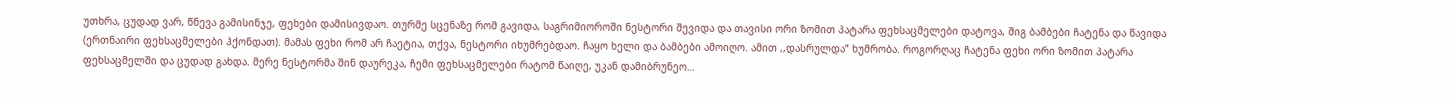უთხრა, ცუდად ვარ, წნევა გამისინჯე, ფეხები დამისივდაო. თურმე სცენაზე რომ გავიდა, საგრიმიოროში ნესტორი შევიდა და თავისი ორი ზომით პატარა ფეხსაცმელები დატოვა, შიგ ბამბები ჩატენა და წავიდა (ერთნაირი ფეხსაცმელები ჰქონდათ). მამას ფეხი რომ არ ჩაეტია, თქვა, ნესტორი იხუმრებდაო. ჩაყო ხელი და ბამბები ამოიღო. ამით ,,დასრულდა” ხუმრობა. როგორღაც ჩატენა ფეხი ორი ზომით პატარა ფეხსაცმელში და ცუდად გახდა. მერე ნესტორმა შინ დაურეკა, ჩემი ფეხსაცმელები რატომ წაიღე, უკან დამიბრუნეო…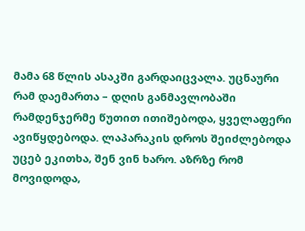მამა 68 წლის ასაკში გარდაიცვალა. უცნაური რამ დაემართა – დღის განმავლობაში რამდენჯერმე წუთით ითიშებოდა, ყველაფერი ავიწყდებოდა. ლაპარაკის დროს შეიძლებოდა უცებ ეკითხა, შენ ვინ ხარო. აზრზე რომ მოვიდოდა,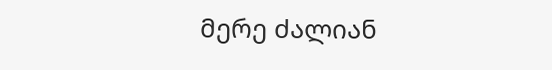მერე ძალიან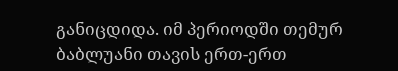განიცდიდა. იმ პერიოდში თემურ ბაბლუანი თავის ერთ-ერთ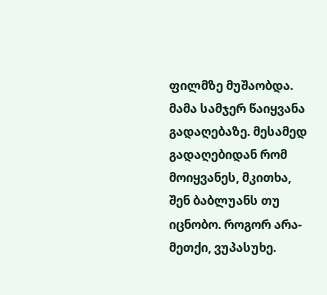ფილმზე მუშაობდა. მამა სამჯერ წაიყვანა გადაღებაზე. მესამედ გადაღებიდან რომ მოიყვანეს, მკითხა, შენ ბაბლუანს თუ იცნობო. როგორ არა-მეთქი, ვუპასუხე.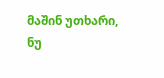მაშინ უთხარი, ნუ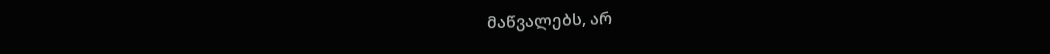მაწვალებს, არ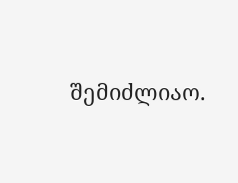შემიძლიაო.